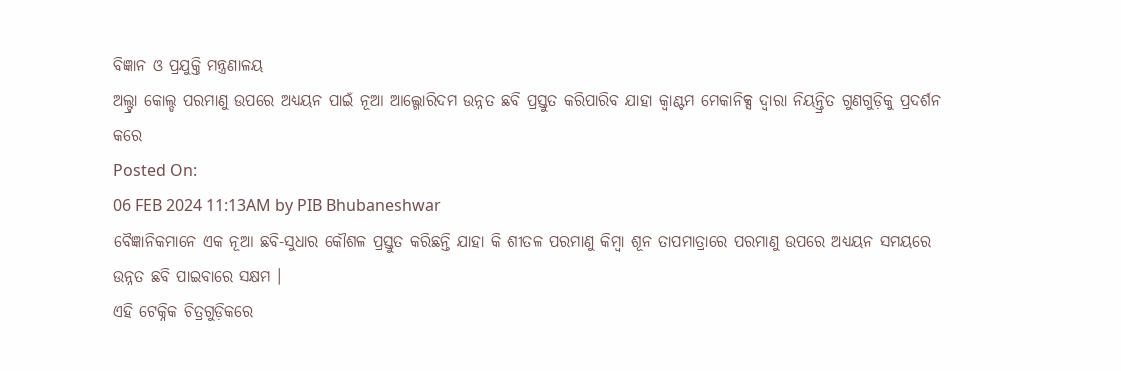ବିଜ୍ଞାନ ଓ ପ୍ରଯୁକ୍ତି ମନ୍ତ୍ରଣାଳୟ
ଅଲ୍ଟ୍ରା କୋଲ୍ଡ ପରମାଣୁ ଉପରେ ଅଧ୍ୟୟନ ପାଇଁ ନୂଆ ଆଲ୍ଗୋରିଦମ ଉନ୍ନତ ଛବି ପ୍ରସ୍ତୁତ କରିପାରିବ ଯାହା କ୍ୱାଣ୍ଟମ ମେକାନିକ୍ସ ଦ୍ୱାରା ନିୟନ୍ତ୍ରିତ ଗୁଣଗୁଡ଼ିକୁ ପ୍ରଦର୍ଶନ କରେ
Posted On:
06 FEB 2024 11:13AM by PIB Bhubaneshwar
ବୈଜ୍ଞାନିକମାନେ ଏକ ନୂଆ ଛବି-ସୁଧାର କୌଶଳ ପ୍ରସ୍ତୁତ କରିଛନ୍ତି ଯାହା କି ଶୀତଳ ପରମାଣୁ କିମ୍ବା ଶୂନ ତାପମାତ୍ରାରେ ପରମାଣୁ ଉପରେ ଅଧ୍ୟୟନ ସମୟରେ ଉନ୍ନତ ଛବି ପାଇବାରେ ସକ୍ଷମ ।
ଏହି ଟେକ୍ନିକ ଚିତ୍ରଗୁଡ଼ିକରେ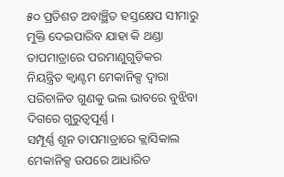୫୦ ପ୍ରତିଶତ ଅବାଞ୍ଛିତ ହସ୍ତକ୍ଷେପ ସୀମାରୁ ମୁକ୍ତି ଦେଇପାରିବ ଯାହା କି ଥଣ୍ଡା ତାପମାତ୍ରାରେ ପରମାଣୁଗୁଡ଼ିକର ନିୟନ୍ତ୍ରିତ କ୍ୱାଣ୍ଟମ ମେକାନିକ୍ସ ଦ୍ୱାରା ପରିଚାଳିତ ଗୁଣକୁ ଭଲ ଭାବରେ ବୁଝିବା ଦିଗରେ ଗୁରୁତ୍ୱପୂର୍ଣ୍ଣ ।
ସମ୍ପୂର୍ଣ୍ଣ ଶୂନ ତାପମାତ୍ରାରେ କ୍ଲାସିକାଲ ମେକାନିକ୍ସ ଉପରେ ଆଧାରିତ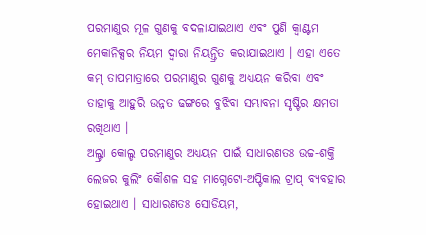ପରମାଣୁର ମୂଳ ଗୁଣକୁ ବଦଳାଯାଇଥାଏ ଏବଂ ପୁଣି କ୍ୱାଣ୍ଟମ ମେକାନିକ୍ସର ନିୟମ ଦ୍ୱାରା ନିୟନ୍ତ୍ରିତ କରାଯାଇଥାଏ । ଏହା ଏତେ କମ୍ ତାପମାତ୍ରାରେ ପରମାଣୁର ଗୁଣକୁ ଅଧ୍ୟୟନ କରିବା ଏବଂ ତାହାକୁ ଆହୁରି ଉନ୍ନତ ଢଙ୍ଗରେ ବୁଝିବା ସମ୍ଭାବନା ସୃଷ୍ଟିର କ୍ଷମତା ରଖିଥାଏ ।
ଅଲ୍ଟ୍ରା କୋଲ୍ଡ ପରମାଣୁର ଅଧ୍ୟୟନ ପାଇଁ ସାଧାରଣତଃ ଉଚ୍ଚ-ଶକ୍ତି ଲେଜର କୁଲିଂ କୌଶଳ ସହ ମାଗ୍ନେଟୋ-ଅପ୍ଟିକାଲ ଟ୍ରାପ୍ ବ୍ୟବହାର ହୋଇଥାଏ । ସାଧାରଣତଃ ସୋଡିୟମ,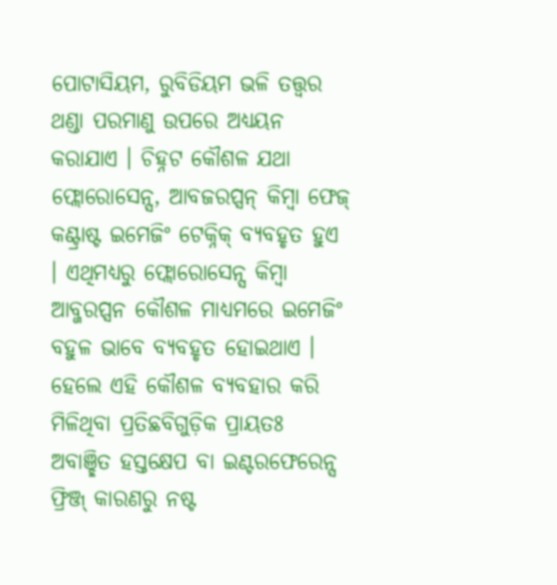ପୋଟାସିୟମ, ରୁବିଡିୟମ ଭଳି ତତ୍ତ୍ୱର ଥଣ୍ଡା ପରମାଣୁ ଉପରେ ଅଧ୍ୟୟନ କରାଯାଏ । ଚିହ୍ନଟ କୌଶଳ ଯଥା ଫ୍ଲୋରୋସେନ୍ସ, ଆବଜରପ୍ସନ୍ କିମ୍ବା ଫେଜ୍ କଣ୍ଟ୍ରାଷ୍ଟ ଇମେଜିଂ ଟେକ୍ନିକ୍ ବ୍ୟବହୃତ ହୁଏ । ଏଥିମଧ୍ୟରୁ ଫ୍ଲୋରୋସେନ୍ସ କିମ୍ବା ଆବ୍ଜରପ୍ସନ କୌଶଳ ମାଧ୍ୟମରେ ଇମେଜିଂ ବହୁଳ ଭାବେ ବ୍ୟବହୃତ ହୋଇଥାଏ ।
ହେଲେ ଏହି କୌଶଳ ବ୍ୟବହାର କରି ମିଳିଥିବା ପ୍ରତିଛବିଗୁଡ଼ିକ ପ୍ରାୟତଃ ଅବାଞ୍ଛିତ ହସ୍ତକ୍ଷେପ ବା ଇଣ୍ଟରଫେରେନ୍ସ ଫ୍ରିଞ୍ଜ୍ କାରଣରୁ ନଷ୍ଟ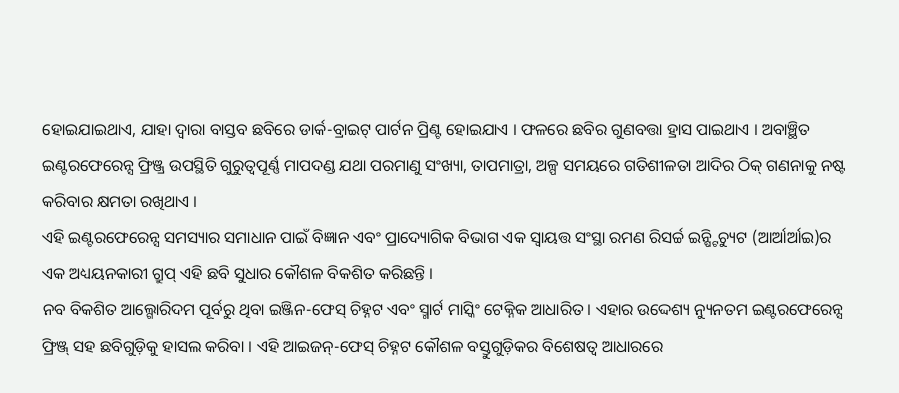ହୋଇଯାଇଥାଏ, ଯାହା ଦ୍ୱାରା ବାସ୍ତବ ଛବିରେ ଡାର୍କ-ବ୍ରାଇଟ୍ ପାର୍ଟନ ପ୍ରିଣ୍ଟ ହୋଇଯାଏ । ଫଳରେ ଛବିର ଗୁଣବତ୍ତା ହ୍ରାସ ପାଇଥାଏ । ଅବାଞ୍ଛିତ ଇଣ୍ଟରଫେରେନ୍ସ ଫ୍ରିଞ୍ଜ୍ର ଉପସ୍ଥିତି ଗୁରୁତ୍ୱପୂର୍ଣ୍ଣ ମାପଦଣ୍ଡ ଯଥା ପରମାଣୁ ସଂଖ୍ୟା, ତାପମାତ୍ରା, ଅଳ୍ପ ସମୟରେ ଗତିଶୀଳତା ଆଦିର ଠିକ୍ ଗଣନାକୁ ନଷ୍ଟ କରିବାର କ୍ଷମତା ରଖିଥାଏ ।
ଏହି ଇଣ୍ଟରଫେରେନ୍ସ ସମସ୍ୟାର ସମାଧାନ ପାଇଁ ବିଜ୍ଞାନ ଏବଂ ପ୍ରାଦ୍ୟୋଗିକ ବିଭାଗ ଏକ ସ୍ୱାୟତ୍ତ ସଂସ୍ଥା ରମଣ ରିସର୍ଚ୍ଚ ଇନ୍ଷ୍ଟିଚ୍ୟୁଟ (ଆର୍ଆର୍ଆଇ)ର ଏକ ଅଧ୍ୟୟନକାରୀ ଗ୍ରୁପ୍ ଏହି ଛବି ସୁଧାର କୌଶଳ ବିକଶିତ କରିଛନ୍ତି ।
ନବ ବିକଶିତ ଆଲ୍ଗୋରିଦମ ପୂର୍ବରୁ ଥିବା ଇଞ୍ଜିନ-ଫେସ୍ ଚିହ୍ନଟ ଏବଂ ସ୍ମାର୍ଟ ମାସ୍କିଂ ଟେକ୍ନିକ ଆଧାରିତ । ଏହାର ଉଦ୍ଦେଶ୍ୟ ନ୍ୟୁନତମ ଇଣ୍ଟରଫେରେନ୍ସ ଫ୍ରିଞ୍ଜ୍ ସହ ଛବିଗୁଡ଼ିକୁ ହାସଲ କରିବା । ଏହି ଆଇଜନ୍-ଫେସ୍ ଚିହ୍ନଟ କୌଶଳ ବସ୍ତୁଗୁଡ଼ିକର ବିଶେଷତ୍ୱ ଆଧାରରେ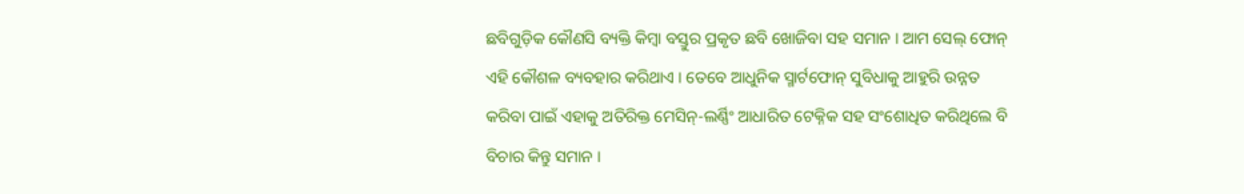ଛବିଗୁଡ଼ିକ କୌଣସି ବ୍ୟକ୍ତି କିମ୍ବା ବସ୍ତୁର ପ୍ରକୃତ ଛବି ଖୋଜିବା ସହ ସମାନ । ଆମ ସେଲ୍ ଫୋନ୍ ଏହି କୌଶଳ ବ୍ୟବହାର କରିଥାଏ । ତେବେ ଆଧୁନିକ ସ୍ମାର୍ଟଫୋନ୍ ସୁବିଧାକୁ ଆହୁରି ଉନ୍ନତ କରିବା ପାଇଁ ଏହାକୁ ଅତିରିକ୍ତ ମେସିନ୍-ଲର୍ଣ୍ଣିଂ ଆଧାରିତ ଟେକ୍ନିକ ସହ ସଂଶୋଧିତ କରିଥିଲେ ବି ବିଚାର କିନ୍ତୁ ସମାନ ।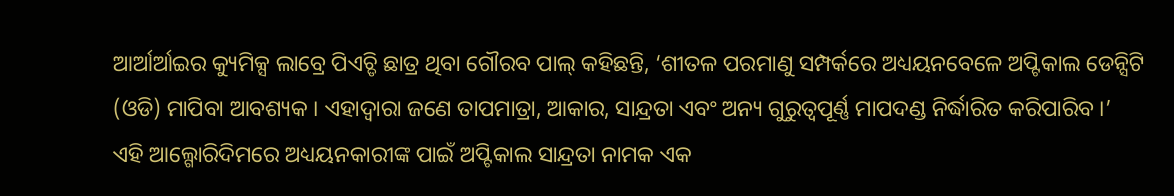ଆର୍ଆର୍ଆଇର କ୍ୟୁମିକ୍ସ ଲାବ୍ରେ ପିଏଚ୍ଡି ଛାତ୍ର ଥିବା ଗୌରବ ପାଲ୍ କହିଛନ୍ତି, ‘ଶୀତଳ ପରମାଣୁ ସମ୍ପର୍କରେ ଅଧ୍ୟୟନବେଳେ ଅପ୍ଟିକାଲ ଡେନ୍ସିଟି (ଓଡି) ମାପିବା ଆବଶ୍ୟକ । ଏହାଦ୍ୱାରା ଜଣେ ତାପମାତ୍ରା, ଆକାର, ସାନ୍ଦ୍ରତା ଏବଂ ଅନ୍ୟ ଗୁରୁତ୍ୱପୂର୍ଣ୍ଣ ମାପଦଣ୍ଡ ନିର୍ଦ୍ଧାରିତ କରିପାରିବ ।’
ଏହି ଆଲ୍ଗୋରିଦିମରେ ଅଧ୍ୟୟନକାରୀଙ୍କ ପାଇଁ ଅପ୍ଟିକାଲ ସାନ୍ଦ୍ରତା ନାମକ ଏକ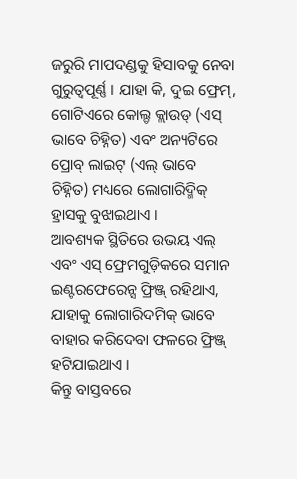ଜରୁରି ମାପଦଣ୍ଡକୁ ହିସାବକୁ ନେବା ଗୁରୁତ୍ୱପୂର୍ଣ୍ଣ । ଯାହା କି, ଦୁଇ ଫ୍ରେମ୍, ଗୋଟିଏରେ କୋଲ୍ଡ କ୍ଲାଉଡ୍ (ଏସ୍ ଭାବେ ଚିହ୍ନିତ) ଏବଂ ଅନ୍ୟଟିରେ ପ୍ରୋବ୍ ଲାଇଟ୍ (ଏଲ୍ ଭାବେ ଚିହ୍ନିତ) ମଧ୍ୟରେ ଲୋଗାରିଦ୍ମିକ୍ ହ୍ରାସକୁ ବୁଝାଇଥାଏ ।
ଆବଶ୍ୟକ ସ୍ଥିତିରେ ଉଭୟ ଏଲ୍ ଏବଂ ଏସ୍ ଫ୍ରେମଗୁଡ଼ିକରେ ସମାନ ଇଣ୍ଟରଫେରେନ୍ସ ଫ୍ରିଞ୍ଜ୍ ରହିଥାଏ, ଯାହାକୁ ଲୋଗାରିଦମିକ୍ ଭାବେ ବାହାର କରିଦେବା ଫଳରେ ଫ୍ରିଞ୍ଜ୍ ହଟିଯାଇଥାଏ ।
କିନ୍ତୁ ବାସ୍ତବରେ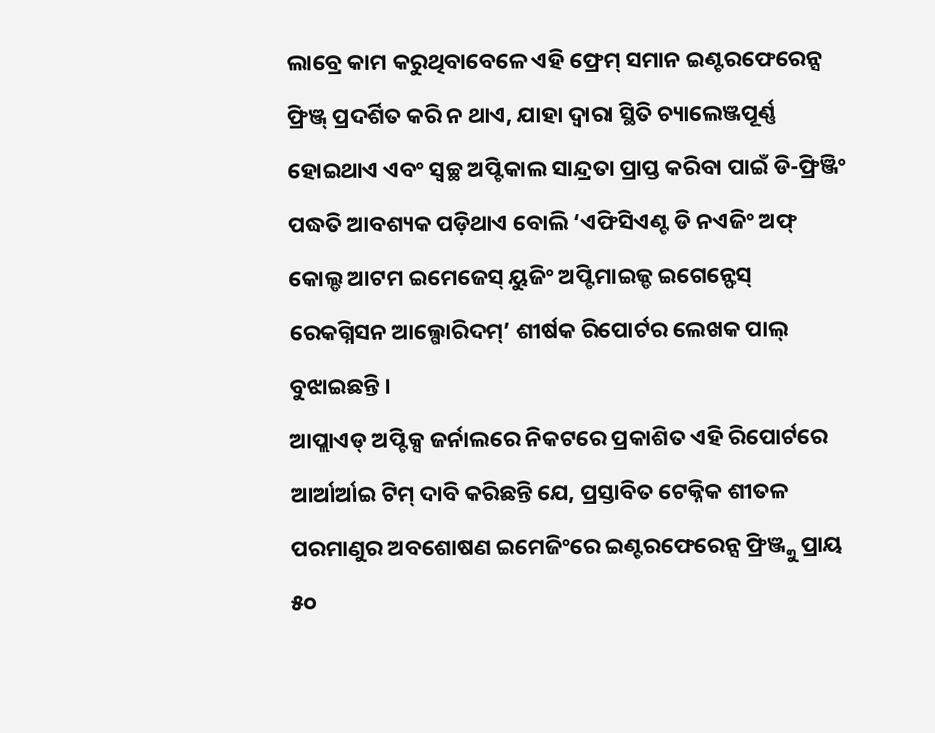ଲାବ୍ରେ କାମ କରୁଥିବାବେଳେ ଏହି ଫ୍ରେମ୍ ସମାନ ଇଣ୍ଟରଫେରେନ୍ସ ଫ୍ରିଞ୍ଜ୍ ପ୍ରଦର୍ଶିତ କରି ନ ଥାଏ, ଯାହା ଦ୍ୱାରା ସ୍ଥିତି ଚ୍ୟାଲେଞ୍ଜପୂର୍ଣ୍ଣ ହୋଇଥାଏ ଏବଂ ସ୍ୱଚ୍ଛ ଅପ୍ଟିକାଲ ସାନ୍ଦ୍ରତା ପ୍ରାପ୍ତ କରିବା ପାଇଁ ଡି-ଫ୍ରିଞ୍ଜିଂ ପଦ୍ଧତି ଆବଶ୍ୟକ ପଡ଼ିଥାଏ ବୋଲି ‘ଏଫିସିଏଣ୍ଟ ଡି ନଏଜିଂ ଅଫ୍ କୋଲ୍ଡ ଆଟମ ଇମେଜେସ୍ ୟୁଜିଂ ଅପ୍ଟିମାଇଜ୍ଡ ଇଗେନ୍ଫେସ୍ ରେକଗ୍ନିସନ ଆଲ୍ଗୋରିଦମ୍’ ଶୀର୍ଷକ ରିପୋର୍ଟର ଲେଖକ ପାଲ୍ ବୁଝାଇଛନ୍ତି ।
ଆପ୍ଲାଏଡ୍ ଅପ୍ଟିକ୍ସ ଜର୍ନାଲରେ ନିକଟରେ ପ୍ରକାଶିତ ଏହି ରିପୋର୍ଟରେ ଆର୍ଆର୍ଆଇ ଟିମ୍ ଦାବି କରିଛନ୍ତି ଯେ, ପ୍ରସ୍ତାବିତ ଟେକ୍ନିକ ଶୀତଳ ପରମାଣୁର ଅବଶୋଷଣ ଇମେଜିଂରେ ଇଣ୍ଟରଫେରେନ୍ସ ଫ୍ରିଞ୍ଜ୍କୁ ପ୍ରାୟ ୫୦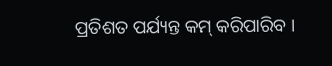ପ୍ରତିଶତ ପର୍ଯ୍ୟନ୍ତ କମ୍ କରିପାରିବ ।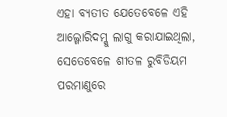ଏହା ବ୍ୟତୀତ ଯେତେବେଳେ ଏହି ଆଲ୍ଗୋରିଦମ୍କୁ ଲାଗୁ କରାଯାଇଥିଲା, ସେତେବେଳେ ଶୀତଳ ରୁବିଡିୟମ ପରମାଣୁରେ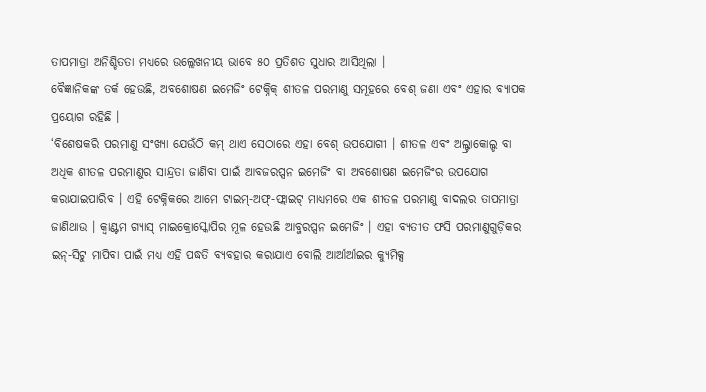ତାପମାତ୍ରା ଅନିଶ୍ଚିତତା ମଧ୍ୟରେ ଉଲ୍ଲେଖନୀୟ ଭାବେ ୫୦ ପ୍ରତିଶତ ସୁଧାର ଆସିଥିଲା ।
ବୈଜ୍ଞାନିକଙ୍କ ତର୍କ ହେଉଛି, ଅବଶୋଷଣ ଇମେଜିଂ ଟେକ୍ନିକ୍ ଶୀତଳ ପରମାଣୁ ସମୂହରେ ବେଶ୍ ଜଣା ଏବଂ ଏହାର ବ୍ୟାପକ ପ୍ରୟୋଗ ରହିଛି ।
‘ବିଶେଷକରି ପରମାଣୁ ସଂଖ୍ୟା ଯେଉଁଠି କମ୍ ଥାଏ ସେଠାରେ ଏହା ବେଶ୍ ଉପଯୋଗୀ । ଶୀତଳ ଏବଂ ଅଲ୍ଟ୍ରାକୋଲ୍ଡ ବା ଅଧିକ ଶୀତଳ ପରମାଣୁର ସାନ୍ଦ୍ରତା ଜାଣିବା ପାଇଁ ଆବଜରପ୍ସନ ଇମେଜିଂ ବା ଅବଶୋଷଣ ଇମେଜିଂର ଉପଯୋଗ କରାଯାଇପାରିବ । ଏହି ଟେକ୍ନିକରେ ଆମେ ଟାଇମ୍-ଅଫ୍-ଫ୍ଲାଇଟ୍ ମାଧ୍ୟମରେ ଏକ ଶୀତଳ ପରମାଣୁ ବାଦଲର ତାପମାତ୍ରା ଜାଣିଥାଉ । କ୍ୱାଣ୍ଟମ ଗ୍ୟାସ୍ ମାଇକ୍ରୋସ୍କୋପିର ମୂଳ ହେଉଛି ଆବ୍ଜରପ୍ସନ ଇମେଜିଂ । ଏହା ବ୍ୟତୀତ ଫସି ପରମାଣୁଗୁଡ଼ିକର ଇନ୍-ସିଟୁ ମାପିବା ପାଇଁ ମଧ୍ୟ ଏହି ପଦ୍ଧତି ବ୍ୟବହାର କରାଯାଏ ବୋଲି ଆର୍ଆର୍ଆଇର କ୍ୟୁମିକ୍ସ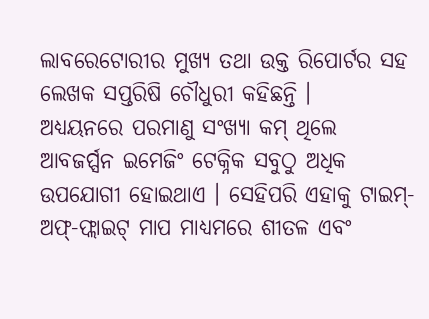ଲାବରେଟୋରୀର ମୁଖ୍ୟ ତଥା ଉକ୍ତ ରିପୋର୍ଟର ସହ ଲେଖକ ସପ୍ତରିଷି ଚୌଧୁରୀ କହିଛନ୍ତି ।
ଅଧ୍ୟୟନରେ ପରମାଣୁ ସଂଖ୍ୟା କମ୍ ଥିଲେ ଆବଜର୍ପ୍ସନ ଇମେଜିଂ ଟେକ୍ନିକ ସବୁଠୁ ଅଧିକ ଉପଯୋଗୀ ହୋଇଥାଏ । ସେହିପରି ଏହାକୁ ଟାଇମ୍-ଅଫ୍-ଫ୍ଲାଇଟ୍ ମାପ ମାଧ୍ୟମରେ ଶୀତଳ ଏବଂ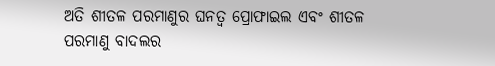ଅତି ଶୀତଳ ପରମାଣୁର ଘନତ୍ୱ ପ୍ରୋଫାଇଲ ଏବଂ ଶୀତଳ ପରମାଣୁ ବାଦଲର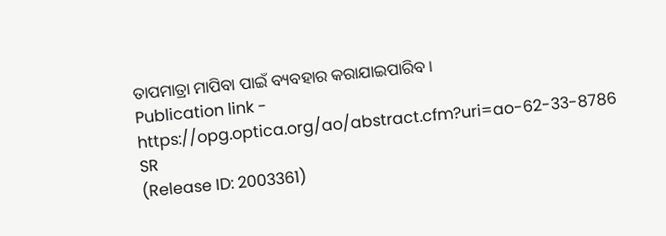ତାପମାତ୍ରା ମାପିବା ପାଇଁ ବ୍ୟବହାର କରାଯାଇପାରିବ ।
Publication link - https://opg.optica.org/ao/abstract.cfm?uri=ao-62-33-8786
SR
(Release ID: 2003361)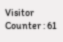Visitor Counter : 61